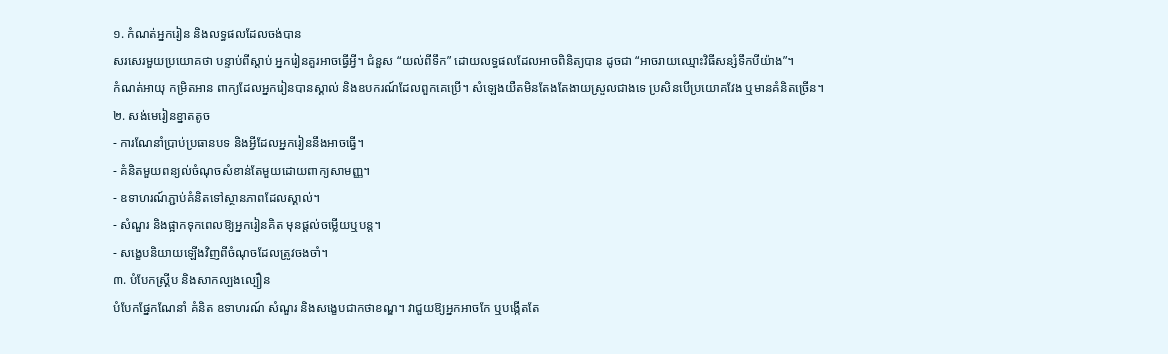១. កំណត់អ្នករៀន និងលទ្ធផលដែលចង់បាន
សរសេរមួយប្រយោគថា បន្ទាប់ពីស្តាប់ អ្នករៀនគួរអាចធ្វើអ្វី។ ជំនួស “យល់ពីទឹក” ដោយលទ្ធផលដែលអាចពិនិត្យបាន ដូចជា “អាចរាយឈ្មោះវិធីសន្សំទឹកបីយ៉ាង”។
កំណត់អាយុ កម្រិតអាន ពាក្យដែលអ្នករៀនបានស្គាល់ និងឧបករណ៍ដែលពួកគេប្រើ។ សំឡេងយឺតមិនតែងតែងាយស្រួលជាងទេ ប្រសិនបើប្រយោគវែង ឬមានគំនិតច្រើន។
២. សង់មេរៀនខ្នាតតូច
- ការណែនាំប្រាប់ប្រធានបទ និងអ្វីដែលអ្នករៀននឹងអាចធ្វើ។
- គំនិតមួយពន្យល់ចំណុចសំខាន់តែមួយដោយពាក្យសាមញ្ញ។
- ឧទាហរណ៍ភ្ជាប់គំនិតទៅស្ថានភាពដែលស្គាល់។
- សំណួរ និងផ្អាកទុកពេលឱ្យអ្នករៀនគិត មុនផ្តល់ចម្លើយឬបន្ត។
- សង្ខេបនិយាយឡើងវិញពីចំណុចដែលត្រូវចងចាំ។
៣. បំបែកស្គ្រីប និងសាកល្បងល្បឿន
បំបែកផ្នែកណែនាំ គំនិត ឧទាហរណ៍ សំណួរ និងសង្ខេបជាកថាខណ្ឌ។ វាជួយឱ្យអ្នកអាចកែ ឬបង្កើតតែ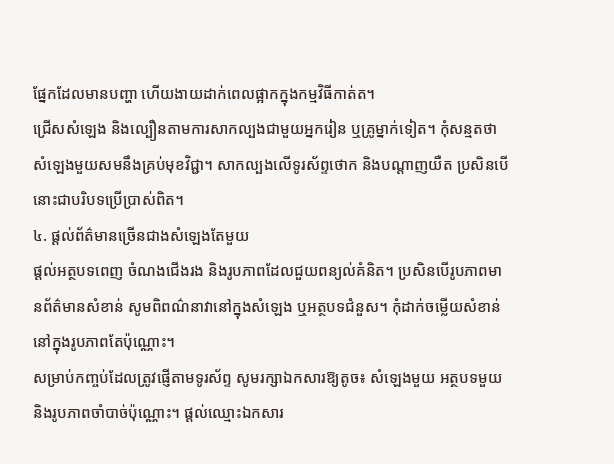ផ្នែកដែលមានបញ្ហា ហើយងាយដាក់ពេលផ្អាកក្នុងកម្មវិធីកាត់ត។
ជ្រើសសំឡេង និងល្បឿនតាមការសាកល្បងជាមួយអ្នករៀន ឬគ្រូម្នាក់ទៀត។ កុំសន្មតថាសំឡេងមួយសមនឹងគ្រប់មុខវិជ្ជា។ សាកល្បងលើទូរស័ព្ទថោក និងបណ្តាញយឺត ប្រសិនបើនោះជាបរិបទប្រើប្រាស់ពិត។
៤. ផ្តល់ព័ត៌មានច្រើនជាងសំឡេងតែមួយ
ផ្តល់អត្ថបទពេញ ចំណងជើងរង និងរូបភាពដែលជួយពន្យល់គំនិត។ ប្រសិនបើរូបភាពមានព័ត៌មានសំខាន់ សូមពិពណ៌នាវានៅក្នុងសំឡេង ឬអត្ថបទជំនួស។ កុំដាក់ចម្លើយសំខាន់នៅក្នុងរូបភាពតែប៉ុណ្ណោះ។
សម្រាប់កញ្ចប់ដែលត្រូវផ្ញើតាមទូរស័ព្ទ សូមរក្សាឯកសារឱ្យតូច៖ សំឡេងមួយ អត្ថបទមួយ និងរូបភាពចាំបាច់ប៉ុណ្ណោះ។ ផ្តល់ឈ្មោះឯកសារ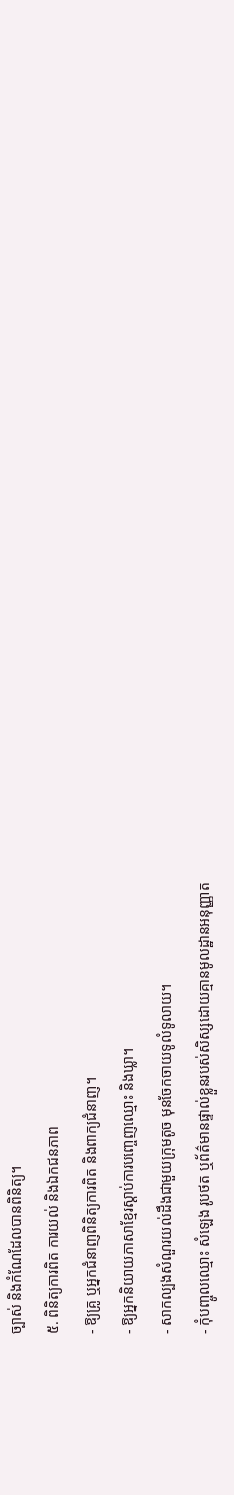ច្បាស់ និងកំណែដែលបានពិនិត្យ។
៥. ពិនិត្យការពិត ការយល់ និងឯកជនភាព
- ឱ្យគ្រូ ឬអ្នកជំនាញពិនិត្យការពិត និងពាក្យជំនាញ។
- ឱ្យអ្នកនិយាយភាសាខ្មែរស្តាប់ការបញ្ចេញឈ្មោះ និងឃ្លា។
- សាកល្បងសំណួរយល់ដឹងជាមួយក្រុមតូច មុនចែកចាយទូលំទូលាយ។
- កុំបញ្ចូលឈ្មោះ សំឡេង រូបថត ឬព័ត៌មានផ្ទាល់ខ្លួនរបស់សិស្សដោយគ្មានមូលដ្ឋានអនុញ្ញាត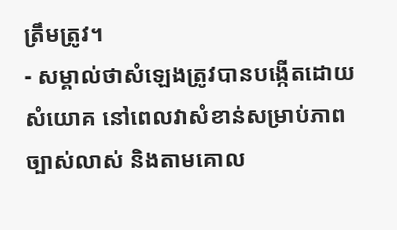ត្រឹមត្រូវ។
- សម្គាល់ថាសំឡេងត្រូវបានបង្កើតដោយសំយោគ នៅពេលវាសំខាន់សម្រាប់ភាពច្បាស់លាស់ និងតាមគោល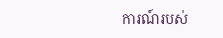ការណ៍របស់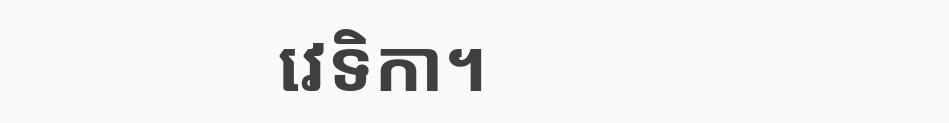វេទិកា។